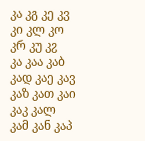კა კგ კე კვ კი კლ კო კრ კუ კჷ
კა კაა კაბ კად კაე კავ კაზ კათ კაი კაკ კალ კამ კან კაპ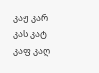კაჟ კარ კას კატ კაფ კაღ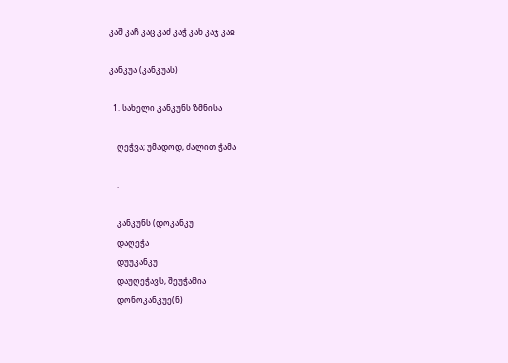კაშ კაჩ კაც კაძ კაჭ კახ კაჯ კაჲ

კანკუა (კანკუას)

  1. სახელი კანკუნს ზმნისა

    ღეჭვა; უმადოდ, ძალით ჭამა

    .

    კანკუნს (დოკანკუ
    დაღეჭა
    დუუკანკუ
    დაუღეჭავს, შეუჭამია
    დონოკანკუე(ნ)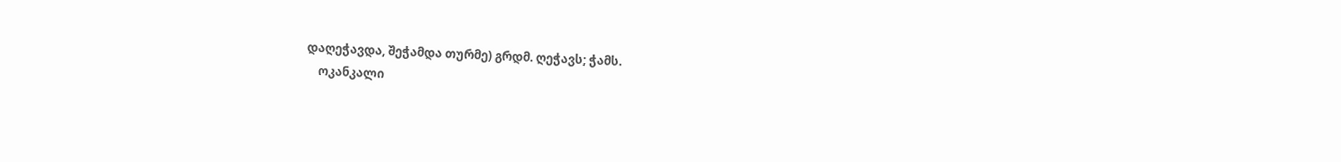დაღეჭავდა, შეჭამდა თურმე) გრდმ. ღეჭავს; ჭამს.
    ოკანკალი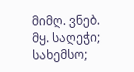მიმღ. ვნებ. მყ. საღეჭი; სახემსო;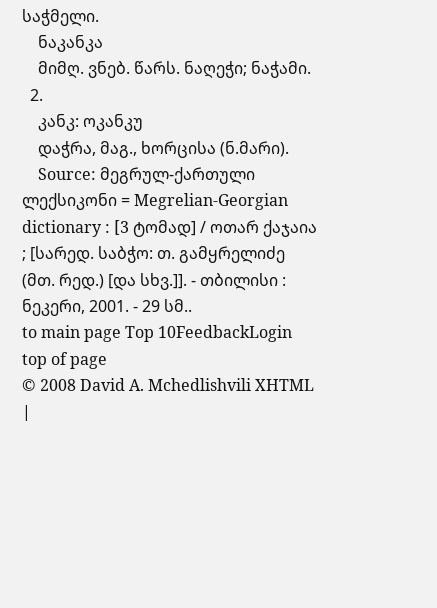საჭმელი.
    ნაკანკა
    მიმღ. ვნებ. წარს. ნაღეჭი; ნაჭამი.
  2.
    კანკ: ოკანკუ
    დაჭრა, მაგ., ხორცისა (ნ.მარი).
    Source: მეგრულ-ქართული ლექსიკონი = Megrelian-Georgian dictionary : [3 ტომად] / ოთარ ქაჯაია ; [სარედ. საბჭო: თ. გამყრელიძე (მთ. რედ.) [და სხვ.]]. - თბილისი : ნეკერი, 2001. - 29 სმ..
to main page Top 10FeedbackLogin top of page
© 2008 David A. Mchedlishvili XHTML |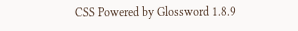CSS Powered by Glossword 1.8.9